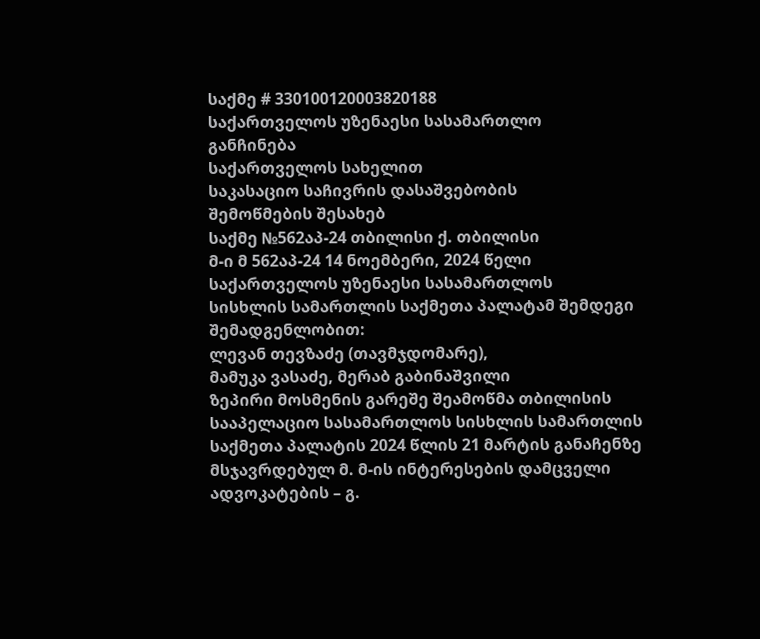საქმე # 330100120003820188
საქართველოს უზენაესი სასამართლო
განჩინება
საქართველოს სახელით
საკასაციო საჩივრის დასაშვებობის
შემოწმების შესახებ
საქმე №562აპ-24 თბილისი ქ. თბილისი
მ-ი მ 562აპ-24 14 ნოემბერი, 2024 წელი
საქართველოს უზენაესი სასამართლოს
სისხლის სამართლის საქმეთა პალატამ შემდეგი შემადგენლობით:
ლევან თევზაძე (თავმჯდომარე),
მამუკა ვასაძე, მერაბ გაბინაშვილი
ზეპირი მოსმენის გარეშე შეამოწმა თბილისის სააპელაციო სასამართლოს სისხლის სამართლის საქმეთა პალატის 2024 წლის 21 მარტის განაჩენზე მსჯავრდებულ მ. მ-ის ინტერესების დამცველი ადვოკატების – გ.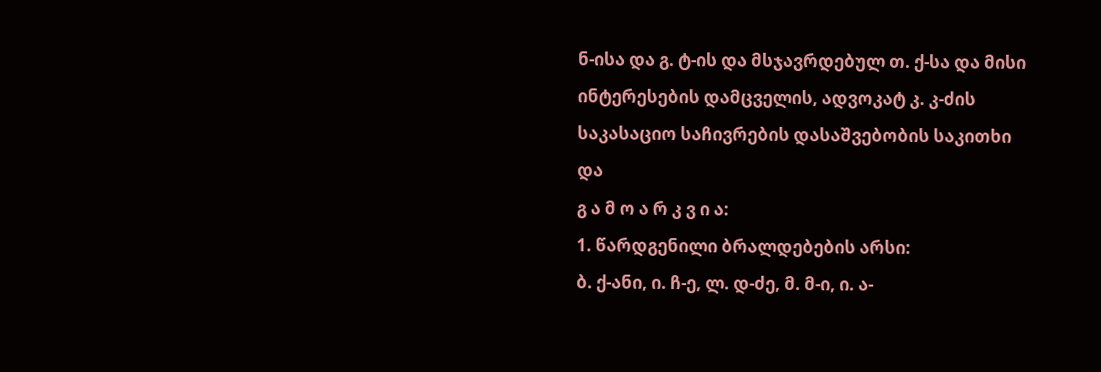ნ-ისა და გ. ტ-ის და მსჯავრდებულ თ. ქ-სა და მისი ინტერესების დამცველის, ადვოკატ კ. კ-ძის საკასაციო საჩივრების დასაშვებობის საკითხი და
გ ა მ ო ა რ კ ვ ი ა:
1. წარდგენილი ბრალდებების არსი:
ბ. ქ-ანი, ი. ჩ-ე, ლ. დ-ძე, მ. მ-ი, ი. ა-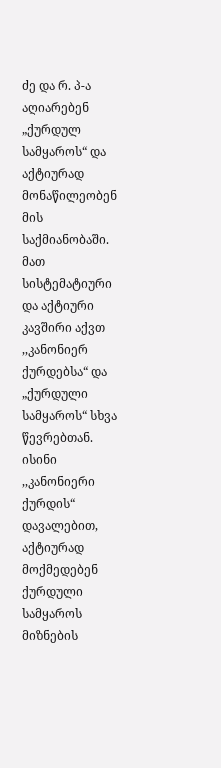ძე და რ. პ-ა აღიარებენ „ქურდულ სამყაროს“ და აქტიურად მონაწილეობენ მის საქმიანობაში. მათ სისტემატიური და აქტიური კავშირი აქვთ ,,კანონიერ ქურდებსა“ და „ქურდული სამყაროს“ სხვა წევრებთან. ისინი ,,კანონიერი ქურდის“ დავალებით, აქტიურად მოქმედებენ ქურდული სამყაროს მიზნების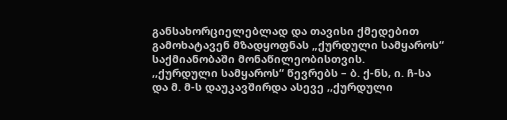განსახორციელებლად და თავისი ქმედებით გამოხატავენ მზადყოფნას „ქურდული სამყაროს“ საქმიანობაში მონაწილეობისთვის.
,,ქურდული სამყაროს“ წევრებს – ბ. ქ-ნს, ი. ჩ-სა და მ. მ-ს დაუკავშირდა ასევე ,,ქურდული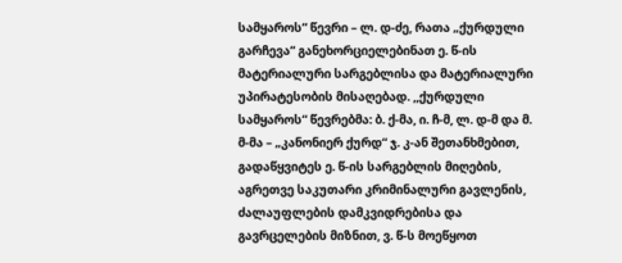სამყაროს“ წევრი – ლ. დ-ძე, რათა „ქურდული გარჩევა“ განეხორციელებინათ ე. წ-ის მატერიალური სარგებლისა და მატერიალური უპირატესობის მისაღებად. ,,ქურდული სამყაროს“ წევრებმა: ბ. ქ-მა, ი. ჩ-მ, ლ. დ-მ და მ. მ-მა – „კანონიერ ქურდ“ ჯ. კ-ან შეთანხმებით, გადაწყვიტეს ე. წ-ის სარგებლის მიღების, აგრეთვე საკუთარი კრიმინალური გავლენის, ძალაუფლების დამკვიდრებისა და გავრცელების მიზნით, ვ. წ-ს მოეწყოთ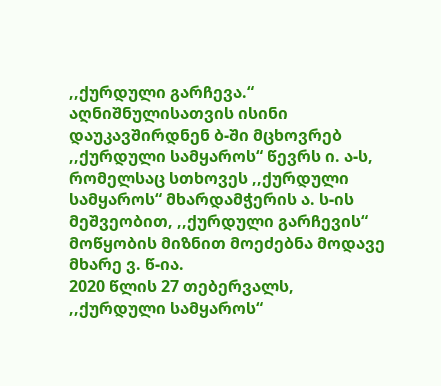,,ქურდული გარჩევა.“ აღნიშნულისათვის ისინი დაუკავშირდნენ ბ-ში მცხოვრებ ,,ქურდული სამყაროს“ წევრს ი. ა-ს, რომელსაც სთხოვეს ,,ქურდული სამყაროს“ მხარდამჭერის ა. ს-ის მეშვეობით, ,,ქურდული გარჩევის“ მოწყობის მიზნით მოეძებნა მოდავე მხარე ვ. წ-ია.
2020 წლის 27 თებერვალს, ,,ქურდული სამყაროს“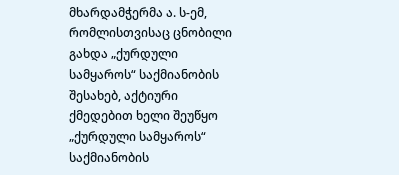მხარდამჭერმა ა. ს-ემ, რომლისთვისაც ცნობილი გახდა „ქურდული სამყაროს“ საქმიანობის შესახებ, აქტიური ქმედებით ხელი შეუწყო „ქურდული სამყაროს“ საქმიანობის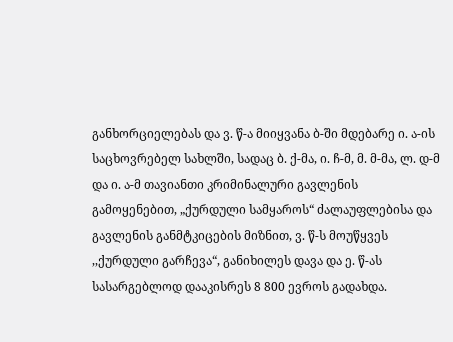განხორციელებას და ვ. წ-ა მიიყვანა ბ-ში მდებარე ი. ა-ის საცხოვრებელ სახლში, სადაც ბ. ქ-მა, ი. ჩ-მ, მ. მ-მა, ლ. დ-მ და ი. ა-მ თავიანთი კრიმინალური გავლენის გამოყენებით, „ქურდული სამყაროს“ ძალაუფლებისა და გავლენის განმტკიცების მიზნით, ვ. წ-ს მოუწყვეს ,,ქურდული გარჩევა“, განიხილეს დავა და ე. წ-ას სასარგებლოდ დააკისრეს 8 800 ევროს გადახდა.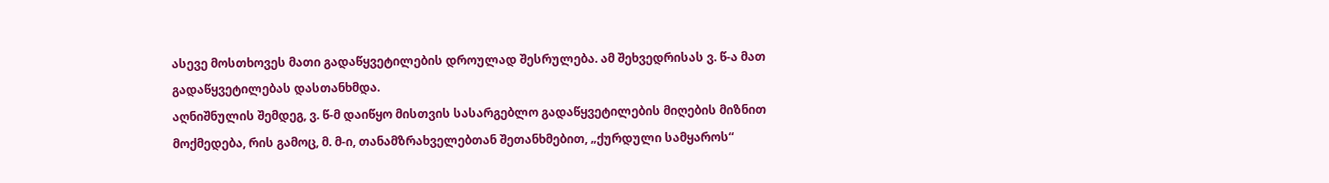ასევე მოსთხოვეს მათი გადაწყვეტილების დროულად შესრულება. ამ შეხვედრისას ვ. წ-ა მათ გადაწყვეტილებას დასთანხმდა.
აღნიშნულის შემდეგ, ვ. წ-მ დაიწყო მისთვის სასარგებლო გადაწყვეტილების მიღების მიზნით მოქმედება, რის გამოც, მ. მ-ი, თანამზრახველებთან შეთანხმებით, „ქურდული სამყაროს“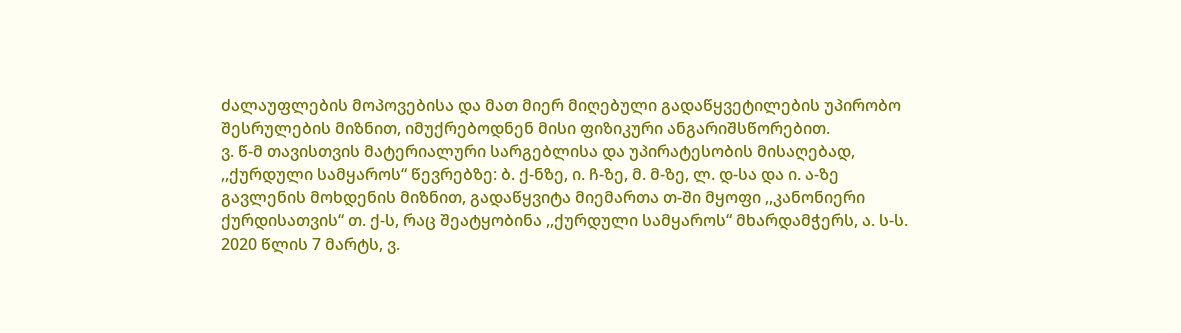ძალაუფლების მოპოვებისა და მათ მიერ მიღებული გადაწყვეტილების უპირობო შესრულების მიზნით, იმუქრებოდნენ მისი ფიზიკური ანგარიშსწორებით.
ვ. წ-მ თავისთვის მატერიალური სარგებლისა და უპირატესობის მისაღებად, ,,ქურდული სამყაროს“ წევრებზე: ბ. ქ-ნზე, ი. ჩ-ზე, მ. მ-ზე, ლ. დ-სა და ი. ა-ზე გავლენის მოხდენის მიზნით, გადაწყვიტა მიემართა თ-ში მყოფი ,,კანონიერი ქურდისათვის“ თ. ქ-ს, რაც შეატყობინა ,,ქურდული სამყაროს“ მხარდამჭერს, ა. ს-ს.
2020 წლის 7 მარტს, ვ.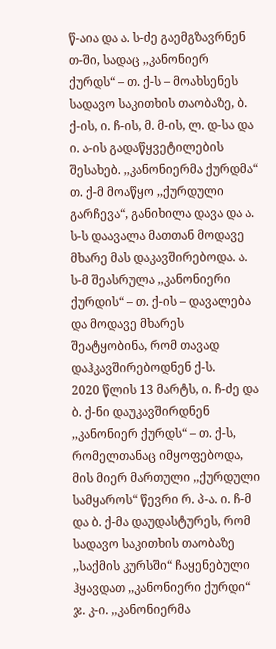წ-აია და ა. ს-ძე გაემგზავრნენ თ-ში, სადაც ,,კანონიერ ქურდს“ – თ. ქ-ს – მოახსენეს სადავო საკითხის თაობაზე, ბ. ქ-ის, ი. ჩ-ის, მ. მ-ის, ლ. დ-სა და ი. ა-ის გადაწყვეტილების შესახებ. ,,კანონიერმა ქურდმა“ თ. ქ-მ მოაწყო ,,ქურდული გარჩევა“, განიხილა დავა და ა. ს-ს დაავალა მათთან მოდავე მხარე მას დაკავშირებოდა. ა. ს-მ შეასრულა ,,კანონიერი ქურდის“ – თ. ქ-ის – დავალება და მოდავე მხარეს შეატყობინა, რომ თავად დაჰკავშირებოდნენ ქ-ს.
2020 წლის 13 მარტს, ი. ჩ-ძე და ბ. ქ-ნი დაუკავშირდნენ ,,კანონიერ ქურდს“ – თ. ქ-ს, რომელთანაც იმყოფებოდა, მის მიერ მართული ,,ქურდული სამყაროს“ წევრი რ. პ-ა. ი. ჩ-მ და ბ. ქ-მა დაუდასტურეს, რომ სადავო საკითხის თაობაზე ,,საქმის კურსში“ ჩაყენებული ჰყავდათ ,,კანონიერი ქურდი“ ჯ. კ-ი. ,,კანონიერმა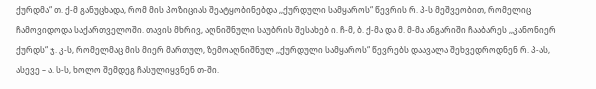ქურდმა“ თ. ქ-მ განუცხადა, რომ მის პოზიციას შეატყობინებდა ,,ქურდული სამყაროს“ წევრის რ. პ-ს მეშვეობით, რომელიც ჩამოვიდოდა საქართველოში. თავის მხრივ, აღნიშნული საუბრის შესახებ ი. ჩ-მ, ბ. ქ-მა და მ. მ-მა ანგარიში ჩააბარეს ,,კანონიერ ქურდს“ ჯ. კ-ს, რომელმაც მის მიერ მართულ, ზემოაღნიშნულ ,,ქურდული სამყაროს“ წევრებს დაავალა შეხვედროდნენ რ. პ-ას, ასევე – ა. ს-ს, ხოლო შემდეგ ჩასულიყვნენ თ-ში.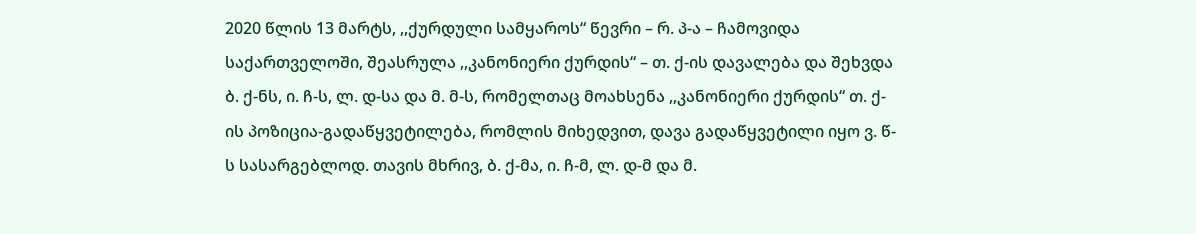2020 წლის 13 მარტს, ,,ქურდული სამყაროს“ წევრი – რ. პ-ა – ჩამოვიდა საქართველოში, შეასრულა ,,კანონიერი ქურდის“ – თ. ქ-ის დავალება და შეხვდა ბ. ქ-ნს, ი. ჩ-ს, ლ. დ-სა და მ. მ-ს, რომელთაც მოახსენა ,,კანონიერი ქურდის“ თ. ქ-ის პოზიცია-გადაწყვეტილება, რომლის მიხედვით, დავა გადაწყვეტილი იყო ვ. წ-ს სასარგებლოდ. თავის მხრივ, ბ. ქ-მა, ი. ჩ-მ, ლ. დ-მ და მ.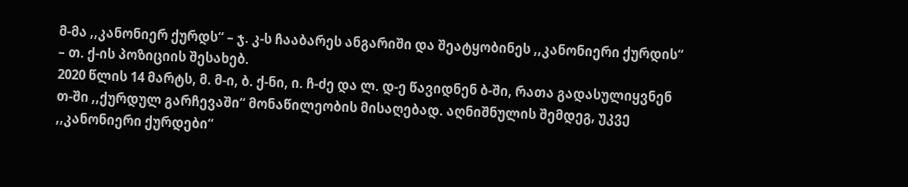მ-მა ,,კანონიერ ქურდს“ – ჯ. კ-ს ჩააბარეს ანგარიში და შეატყობინეს ,,კანონიერი ქურდის“ – თ. ქ-ის პოზიციის შესახებ.
2020 წლის 14 მარტს, მ. მ-ი, ბ. ქ-ნი, ი. ჩ-ძე და ლ. დ-ე წავიდნენ ბ-ში, რათა გადასულიყვნენ თ-ში ,,ქურდულ გარჩევაში“ მონაწილეობის მისაღებად. აღნიშნულის შემდეგ, უკვე ,,კანონიერი ქურდები“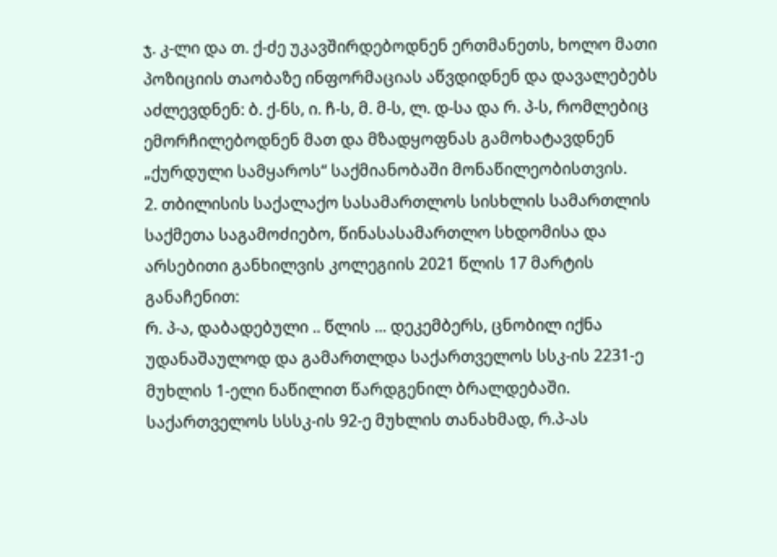ჯ. კ-ლი და თ. ქ-ძე უკავშირდებოდნენ ერთმანეთს, ხოლო მათი პოზიციის თაობაზე ინფორმაციას აწვდიდნენ და დავალებებს აძლევდნენ: ბ. ქ-ნს, ი. ჩ-ს, მ. მ-ს, ლ. დ-სა და რ. პ-ს, რომლებიც ემორჩილებოდნენ მათ და მზადყოფნას გამოხატავდნენ „ქურდული სამყაროს“ საქმიანობაში მონაწილეობისთვის.
2. თბილისის საქალაქო სასამართლოს სისხლის სამართლის საქმეთა საგამოძიებო, წინასასამართლო სხდომისა და არსებითი განხილვის კოლეგიის 2021 წლის 17 მარტის განაჩენით:
რ. პ-ა, დაბადებული .. წლის ... დეკემბერს, ცნობილ იქნა უდანაშაულოდ და გამართლდა საქართველოს სსკ-ის 2231-ე მუხლის 1-ელი ნაწილით წარდგენილ ბრალდებაში.
საქართველოს სსსკ-ის 92-ე მუხლის თანახმად, რ.პ-ას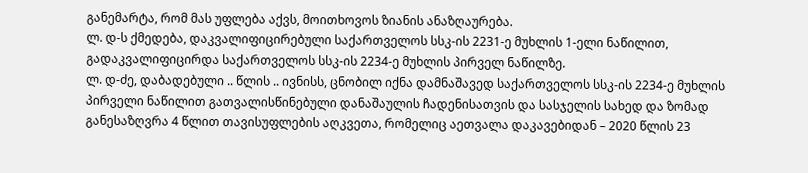განემარტა, რომ მას უფლება აქვს, მოითხოვოს ზიანის ანაზღაურება.
ლ. დ-ს ქმედება, დაკვალიფიცირებული საქართველოს სსკ-ის 2231-ე მუხლის 1-ელი ნაწილით, გადაკვალიფიცირდა საქართველოს სსკ-ის 2234-ე მუხლის პირველ ნაწილზე.
ლ. დ-ძე, დაბადებული .. წლის .. ივნისს, ცნობილ იქნა დამნაშავედ საქართველოს სსკ-ის 2234-ე მუხლის პირველი ნაწილით გათვალისწინებული დანაშაულის ჩადენისათვის და სასჯელის სახედ და ზომად განესაზღვრა 4 წლით თავისუფლების აღკვეთა, რომელიც აეთვალა დაკავებიდან – 2020 წლის 23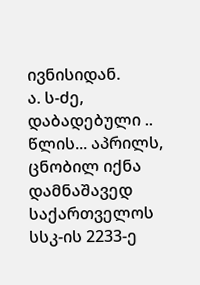ივნისიდან.
ა. ს-ძე, დაბადებული .. წლის... აპრილს, ცნობილ იქნა დამნაშავედ საქართველოს სსკ-ის 2233-ე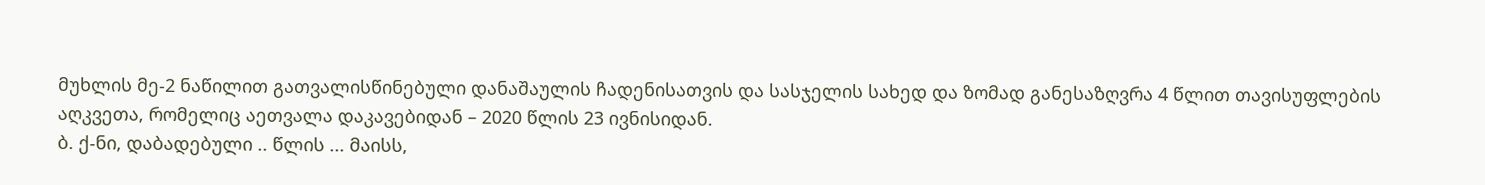მუხლის მე-2 ნაწილით გათვალისწინებული დანაშაულის ჩადენისათვის და სასჯელის სახედ და ზომად განესაზღვრა 4 წლით თავისუფლების აღკვეთა, რომელიც აეთვალა დაკავებიდან – 2020 წლის 23 ივნისიდან.
ბ. ქ-ნი, დაბადებული .. წლის ... მაისს,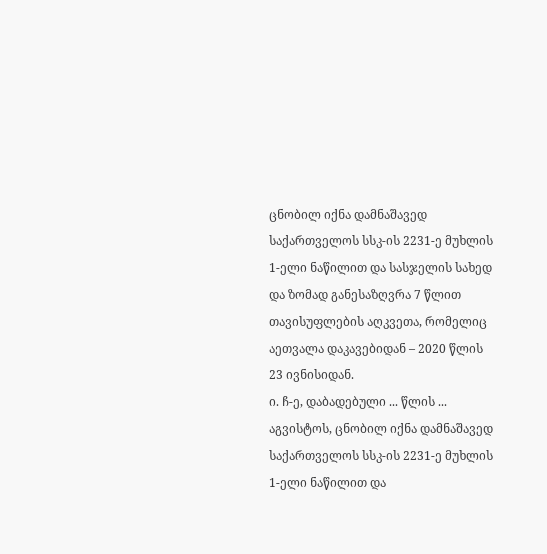ცნობილ იქნა დამნაშავედ საქართველოს სსკ-ის 2231-ე მუხლის 1-ელი ნაწილით და სასჯელის სახედ და ზომად განესაზღვრა 7 წლით თავისუფლების აღკვეთა, რომელიც აეთვალა დაკავებიდან – 2020 წლის 23 ივნისიდან.
ი. ჩ-ე, დაბადებული ... წლის ... აგვისტოს, ცნობილ იქნა დამნაშავედ საქართველოს სსკ-ის 2231-ე მუხლის 1-ელი ნაწილით და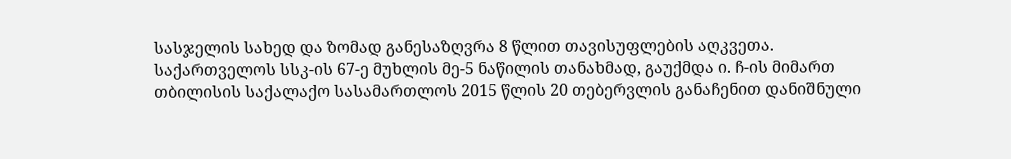სასჯელის სახედ და ზომად განესაზღვრა 8 წლით თავისუფლების აღკვეთა.
საქართველოს სსკ-ის 67-ე მუხლის მე-5 ნაწილის თანახმად, გაუქმდა ი. ჩ-ის მიმართ თბილისის საქალაქო სასამართლოს 2015 წლის 20 თებერვლის განაჩენით დანიშნული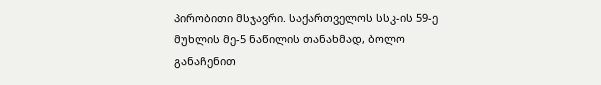პირობითი მსჯავრი. საქართველოს სსკ-ის 59-ე მუხლის მე-5 ნაწილის თანახმად, ბოლო განაჩენით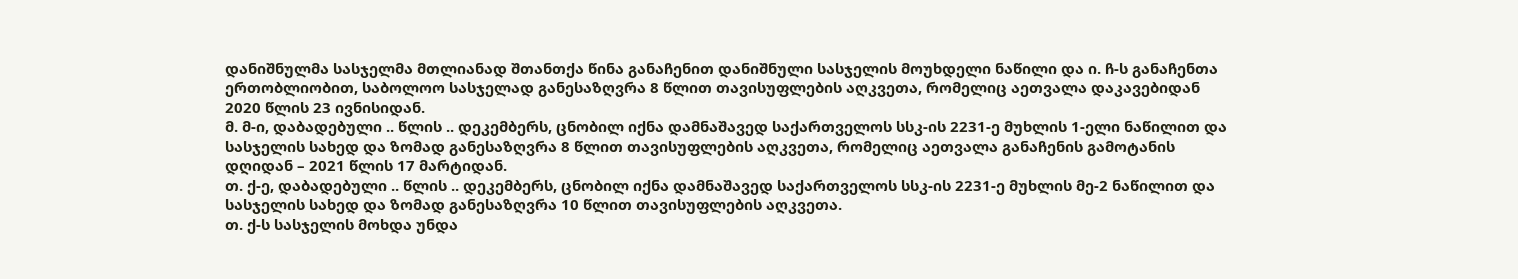დანიშნულმა სასჯელმა მთლიანად შთანთქა წინა განაჩენით დანიშნული სასჯელის მოუხდელი ნაწილი და ი. ჩ-ს განაჩენთა ერთობლიობით, საბოლოო სასჯელად განესაზღვრა 8 წლით თავისუფლების აღკვეთა, რომელიც აეთვალა დაკავებიდან 2020 წლის 23 ივნისიდან.
მ. მ-ი, დაბადებული .. წლის .. დეკემბერს, ცნობილ იქნა დამნაშავედ საქართველოს სსკ-ის 2231-ე მუხლის 1-ელი ნაწილით და სასჯელის სახედ და ზომად განესაზღვრა 8 წლით თავისუფლების აღკვეთა, რომელიც აეთვალა განაჩენის გამოტანის დღიდან – 2021 წლის 17 მარტიდან.
თ. ქ-ე, დაბადებული .. წლის .. დეკემბერს, ცნობილ იქნა დამნაშავედ საქართველოს სსკ-ის 2231-ე მუხლის მე-2 ნაწილით და სასჯელის სახედ და ზომად განესაზღვრა 10 წლით თავისუფლების აღკვეთა.
თ. ქ-ს სასჯელის მოხდა უნდა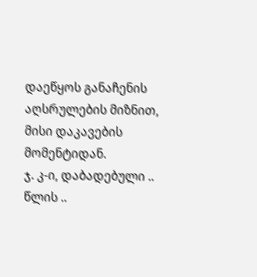დაეწყოს განაჩენის აღსრულების მიზნით, მისი დაკავების მომენტიდან.
ჯ. კ-ი, დაბადებული .. წლის ..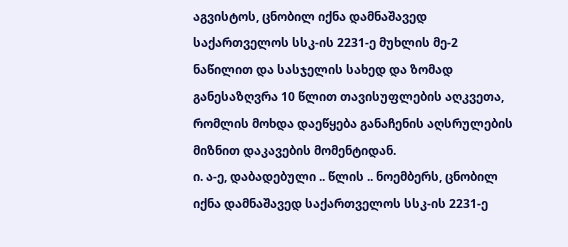აგვისტოს, ცნობილ იქნა დამნაშავედ საქართველოს სსკ-ის 2231-ე მუხლის მე-2 ნაწილით და სასჯელის სახედ და ზომად განესაზღვრა 10 წლით თავისუფლების აღკვეთა, რომლის მოხდა დაეწყება განაჩენის აღსრულების მიზნით დაკავების მომენტიდან.
ი. ა-ე, დაბადებული .. წლის .. ნოემბერს, ცნობილ იქნა დამნაშავედ საქართველოს სსკ-ის 2231-ე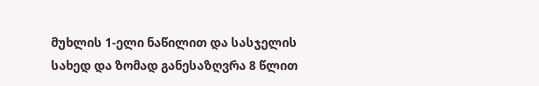მუხლის 1-ელი ნაწილით და სასჯელის სახედ და ზომად განესაზღვრა 8 წლით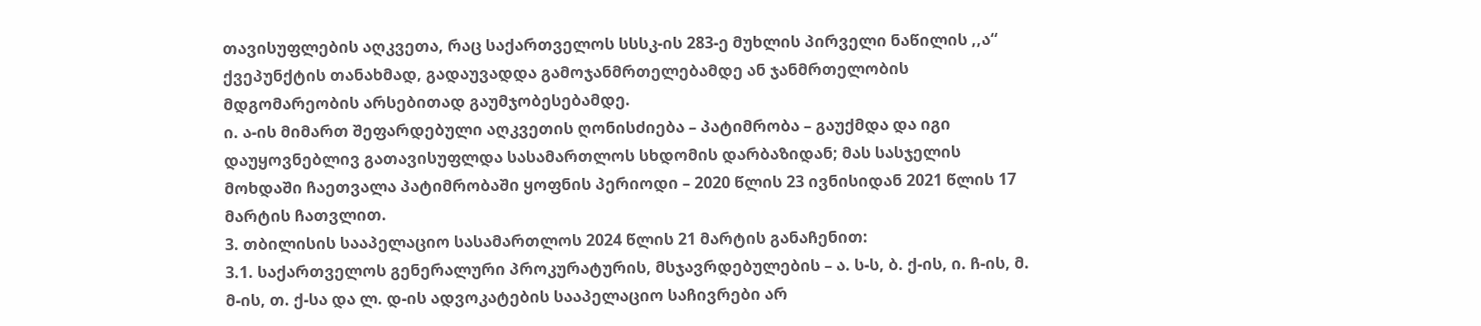თავისუფლების აღკვეთა, რაც საქართველოს სსსკ-ის 283-ე მუხლის პირველი ნაწილის ,,ა“ ქვეპუნქტის თანახმად, გადაუვადდა გამოჯანმრთელებამდე ან ჯანმრთელობის მდგომარეობის არსებითად გაუმჯობესებამდე.
ი. ა-ის მიმართ შეფარდებული აღკვეთის ღონისძიება – პატიმრობა – გაუქმდა და იგი დაუყოვნებლივ გათავისუფლდა სასამართლოს სხდომის დარბაზიდან; მას სასჯელის მოხდაში ჩაეთვალა პატიმრობაში ყოფნის პერიოდი – 2020 წლის 23 ივნისიდან 2021 წლის 17 მარტის ჩათვლით.
3. თბილისის სააპელაციო სასამართლოს 2024 წლის 21 მარტის განაჩენით:
3.1. საქართველოს გენერალური პროკურატურის, მსჯავრდებულების – ა. ს-ს, ბ. ქ-ის, ი. ჩ-ის, მ. მ-ის, თ. ქ-სა და ლ. დ-ის ადვოკატების სააპელაციო საჩივრები არ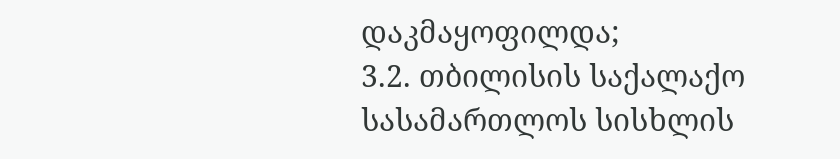დაკმაყოფილდა;
3.2. თბილისის საქალაქო სასამართლოს სისხლის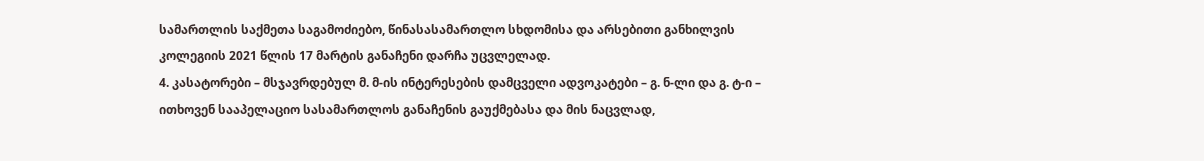სამართლის საქმეთა საგამოძიებო, წინასასამართლო სხდომისა და არსებითი განხილვის კოლეგიის 2021 წლის 17 მარტის განაჩენი დარჩა უცვლელად.
4. კასატორები – მსჯავრდებულ მ. მ-ის ინტერესების დამცველი ადვოკატები – გ. ნ-ლი და გ. ტ-ი – ითხოვენ სააპელაციო სასამართლოს განაჩენის გაუქმებასა და მის ნაცვლად,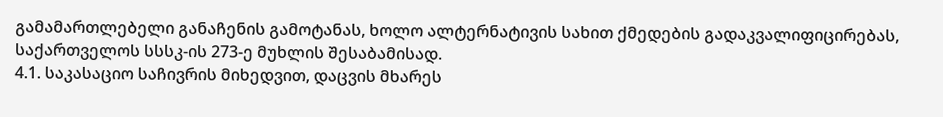გამამართლებელი განაჩენის გამოტანას, ხოლო ალტერნატივის სახით ქმედების გადაკვალიფიცირებას, საქართველოს სსსკ-ის 273-ე მუხლის შესაბამისად.
4.1. საკასაციო საჩივრის მიხედვით, დაცვის მხარეს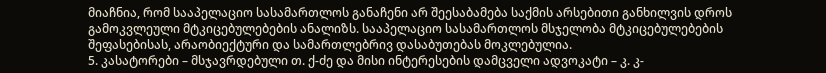მიაჩნია, რომ სააპელაციო სასამართლოს განაჩენი არ შეესაბამება საქმის არსებითი განხილვის დროს გამოკვლეული მტკიცებულებების ანალიზს. სააპელაციო სასამართლოს მსჯელობა მტკიცებულებების შეფასებისას, არაობიექტური და სამართლებრივ დასაბუთებას მოკლებულია.
5. კასატორები – მსჯავრდებული თ. ქ-ძე და მისი ინტერესების დამცველი ადვოკატი – კ. კ-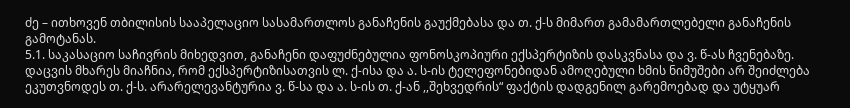ძე – ითხოვენ თბილისის სააპელაციო სასამართლოს განაჩენის გაუქმებასა და თ. ქ-ს მიმართ გამამართლებელი განაჩენის გამოტანას.
5.1. საკასაციო საჩივრის მიხედვით, განაჩენი დაფუძნებულია ფონოსკოპიური ექსპერტიზის დასკვნასა და ვ. წ-ას ჩვენებაზე. დაცვის მხარეს მიაჩნია, რომ ექსპერტიზისათვის ლ. ქ-ისა და ა. ს-ის ტელეფონებიდან ამოღებული ხმის ნიმუშები არ შეიძლება ეკუთვნოდეს თ. ქ-ს. არარელევანტურია ვ. წ-სა და ა. ს-ის თ. ქ-ან ,,შეხვედრის“ ფაქტის დადგენილ გარემოებად და უტყუარ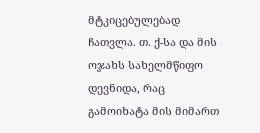მტკიცებულებად ჩათვლა. თ. ქ-სა და მის ოჯახს სახელმწიფო დევნიდა, რაც გამოიხატა მის მიმართ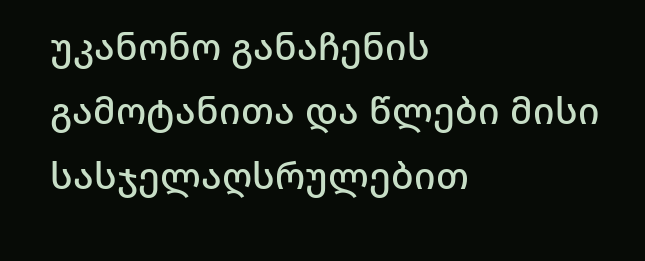უკანონო განაჩენის გამოტანითა და წლები მისი სასჯელაღსრულებით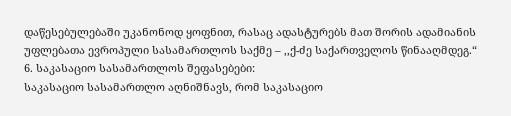დაწესებულებაში უკანონოდ ყოფნით, რასაც ადასტურებს მათ შორის ადამიანის უფლებათა ევროპული სასამართლოს საქმე – ,,ქ-ძე საქართველოს წინააღმდეგ.“
6. საკასაციო სასამართლოს შეფასებები:
საკასაციო სასამართლო აღნიშნავს, რომ საკასაციო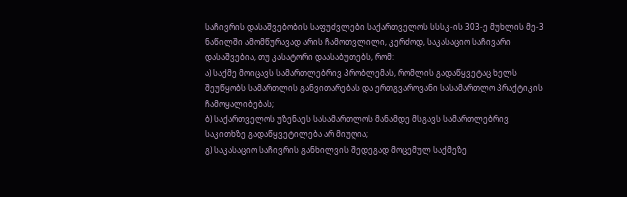საჩივრის დასაშვებობის საფუძვლები საქართველოს სსსკ-ის 303-ე მუხლის მე-3 ნაწილში ამომწურავად არის ჩამოთვლილი, კერძოდ, საკასაციო საჩივარი დასაშვებია, თუ კასატორი დაასაბუთებს, რომ:
ა) საქმე მოიცავს სამართლებრივ პრობლემას, რომლის გადაწყვეტაც ხელს შეუწყობს სამართლის განვითარებას და ერთგვაროვანი სასამართლო პრაქტიკის ჩამოყალიბებას;
ბ) საქართველოს უზენაეს სასამართლოს მანამდე მსგავს სამართლებრივ საკითხზე გადაწყვეტილება არ მიუღია;
გ) საკასაციო საჩივრის განხილვის შედეგად მოცემულ საქმეზე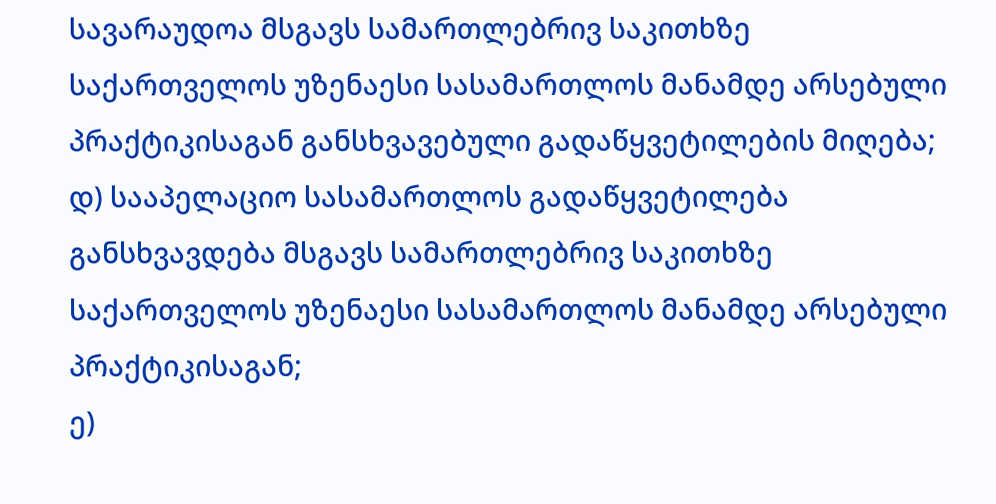სავარაუდოა მსგავს სამართლებრივ საკითხზე საქართველოს უზენაესი სასამართლოს მანამდე არსებული პრაქტიკისაგან განსხვავებული გადაწყვეტილების მიღება;
დ) სააპელაციო სასამართლოს გადაწყვეტილება განსხვავდება მსგავს სამართლებრივ საკითხზე საქართველოს უზენაესი სასამართლოს მანამდე არსებული პრაქტიკისაგან;
ე)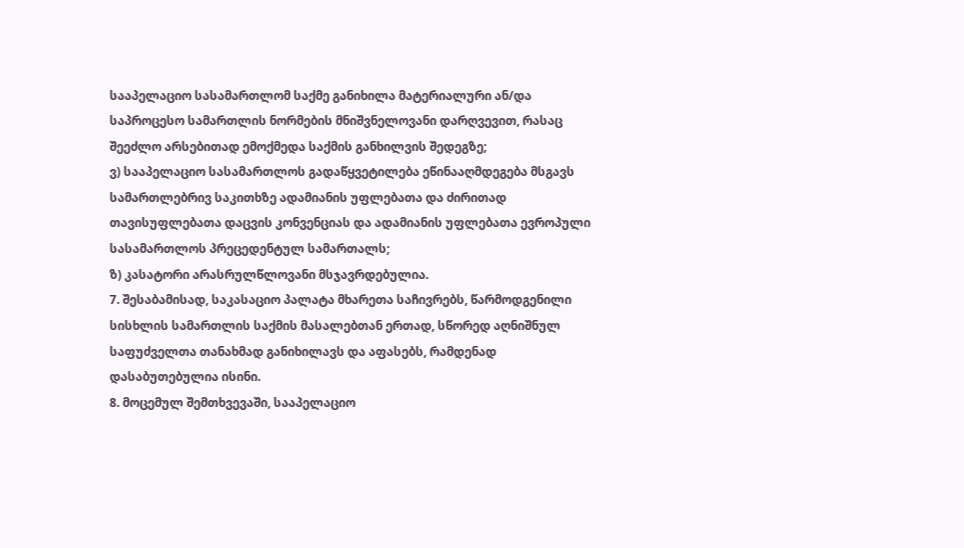სააპელაციო სასამართლომ საქმე განიხილა მატერიალური ან/და საპროცესო სამართლის ნორმების მნიშვნელოვანი დარღვევით, რასაც შეეძლო არსებითად ემოქმედა საქმის განხილვის შედეგზე;
ვ) სააპელაციო სასამართლოს გადაწყვეტილება ეწინააღმდეგება მსგავს სამართლებრივ საკითხზე ადამიანის უფლებათა და ძირითად თავისუფლებათა დაცვის კონვენციას და ადამიანის უფლებათა ევროპული სასამართლოს პრეცედენტულ სამართალს;
ზ) კასატორი არასრულწლოვანი მსჯავრდებულია.
7. შესაბამისად, საკასაციო პალატა მხარეთა საჩივრებს, წარმოდგენილი სისხლის სამართლის საქმის მასალებთან ერთად, სწორედ აღნიშნულ საფუძველთა თანახმად განიხილავს და აფასებს, რამდენად დასაბუთებულია ისინი.
8. მოცემულ შემთხვევაში, სააპელაციო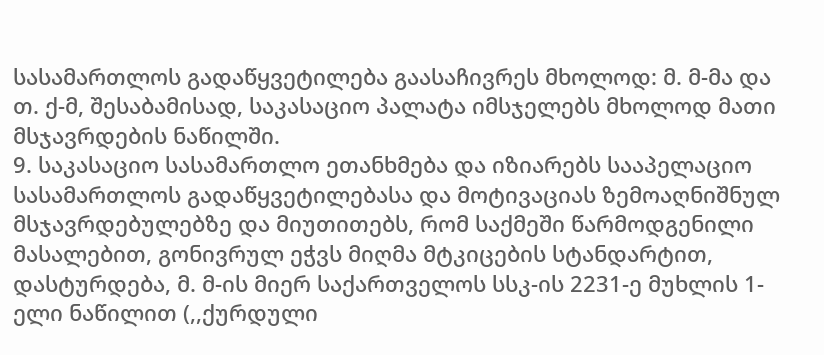სასამართლოს გადაწყვეტილება გაასაჩივრეს მხოლოდ: მ. მ-მა და თ. ქ-მ, შესაბამისად, საკასაციო პალატა იმსჯელებს მხოლოდ მათი მსჯავრდების ნაწილში.
9. საკასაციო სასამართლო ეთანხმება და იზიარებს სააპელაციო სასამართლოს გადაწყვეტილებასა და მოტივაციას ზემოაღნიშნულ მსჯავრდებულებზე და მიუთითებს, რომ საქმეში წარმოდგენილი მასალებით, გონივრულ ეჭვს მიღმა მტკიცების სტანდარტით, დასტურდება, მ. მ-ის მიერ საქართველოს სსკ-ის 2231-ე მუხლის 1-ელი ნაწილით (,,ქურდული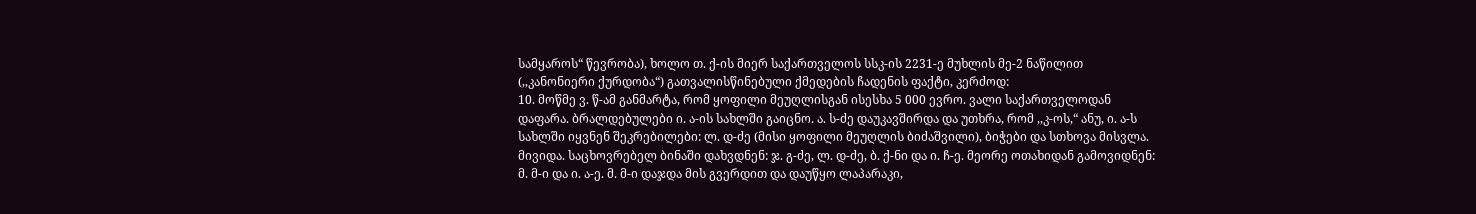სამყაროს“ წევრობა), ხოლო თ. ქ-ის მიერ საქართველოს სსკ-ის 2231-ე მუხლის მე-2 ნაწილით (,,კანონიერი ქურდობა“) გათვალისწინებული ქმედების ჩადენის ფაქტი, კერძოდ:
10. მოწმე ვ. წ-ამ განმარტა, რომ ყოფილი მეუღლისგან ისესხა 5 000 ევრო. ვალი საქართველოდან დაფარა. ბრალდებულები ი. ა-ის სახლში გაიცნო. ა. ს-ძე დაუკავშირდა და უთხრა, რომ ,,კ-ოს,“ ანუ, ი. ა-ს სახლში იყვნენ შეკრებილები: ლ. დ-ძე (მისი ყოფილი მეუღლის ბიძაშვილი), ბიჭები და სთხოვა მისვლა. მივიდა. საცხოვრებელ ბინაში დახვდნენ: ჯ. გ-ძე, ლ. დ-ძე, ბ. ქ-ნი და ი. ჩ-ე. მეორე ოთახიდან გამოვიდნენ: მ. მ-ი და ი. ა-ე. მ. მ-ი დაჯდა მის გვერდით და დაუწყო ლაპარაკი,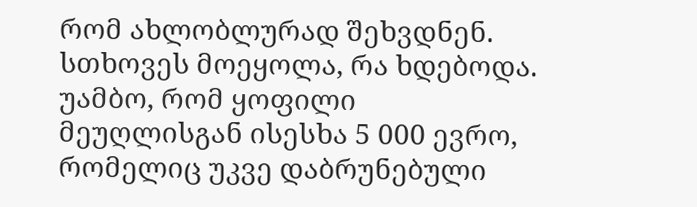რომ ახლობლურად შეხვდნენ. სთხოვეს მოეყოლა, რა ხდებოდა. უამბო, რომ ყოფილი მეუღლისგან ისესხა 5 000 ევრო, რომელიც უკვე დაბრუნებული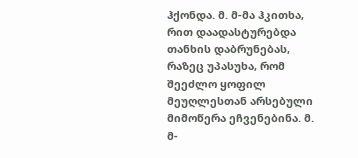ჰქონდა. მ. მ-მა ჰკითხა, რით დაადასტურებდა თანხის დაბრუნებას, რაზეც უპასუხა, რომ შეეძლო ყოფილ მეუღლესთან არსებული მიმოწერა ეჩვენებინა. მ. მ-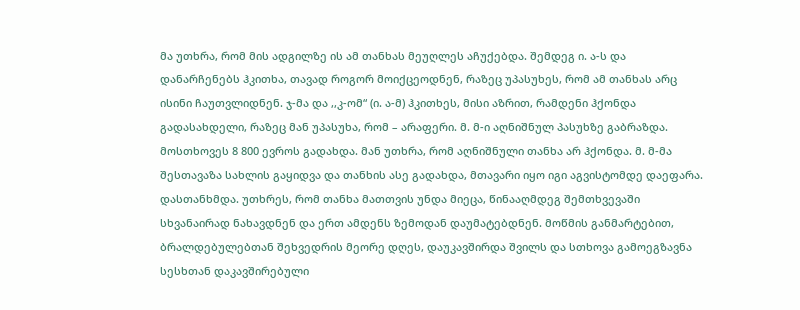მა უთხრა, რომ მის ადგილზე ის ამ თანხას მეუღლეს აჩუქებდა. შემდეგ ი. ა-ს და დანარჩენებს ჰკითხა, თავად როგორ მოიქცეოდნენ, რაზეც უპასუხეს, რომ ამ თანხას არც ისინი ჩაუთვლიდნენ. ჯ-მა და ,,კ-ომ“ (ი. ა-მ) ჰკითხეს, მისი აზრით, რამდენი ჰქონდა გადასახდელი, რაზეც მან უპასუხა, რომ – არაფერი. მ. მ-ი აღნიშნულ პასუხზე გაბრაზდა. მოსთხოვეს 8 800 ევროს გადახდა. მან უთხრა, რომ აღნიშნული თანხა არ ჰქონდა. მ. მ-მა შესთავაზა სახლის გაყიდვა და თანხის ასე გადახდა, მთავარი იყო იგი აგვისტომდე დაეფარა. დასთანხმდა. უთხრეს, რომ თანხა მათთვის უნდა მიეცა, წინააღმდეგ შემთხვევაში სხვანაირად ნახავდნენ და ერთ ამდენს ზემოდან დაუმატებდნენ. მოწმის განმარტებით, ბრალდებულებთან შეხვედრის მეორე დღეს, დაუკავშირდა შვილს და სთხოვა გამოეგზავნა სესხთან დაკავშირებული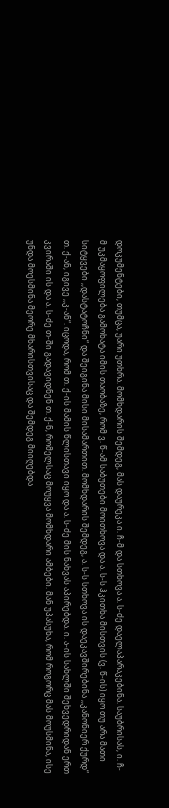დოკუმენტები, თუმცა, უარი უთხრა. მომხდარის შემდეგ, მას დაურეკა ი. ჩ-მ და სთხოვა ა. ს-ძე დაელაპარაკებინა. საუბრისას, ი. ჩ-მ უკმაყოფილება გამოხატა იმის თაობაზე, რომ ვ. წ-ამ საბუთები მოითხოვა და ა. ს-ს ჰკითხა მისთვის (ვ. წ-ის) იყო თუ არა მათი სიტყვები ,,დასტატოჩნი“ და შეიგინა მისი მისამართით. მომხდარის შემდეგ, ა. ს-ს სთხოვა ის დაეკავშირებინა ,,კანონიერ ქურდ“ თ. ქ-ან, იგივე ,,კ-ან“. იცოდა, რომ თ. ქ-ის მამის წლისთავი იყო და ა. ს-ძე მის ნახვას აპირებდა. ი. ა-ის სახლში შეხვედრიდან ერთ კვირაში ის და ა. ს-ძე თ-ში გადავიდნენ თ. ქ-ნ, რომელსაც მოუყვა მომხდარი ამბები. მან უპასუხა, რომ როგორც მას მოუსმინა, ისე უნდა მოესმინა მეორე მხარისთვისაც და შემდეგ მიიღებდა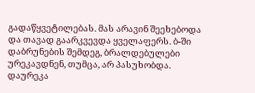გადაწყვეტილებას. მას არავინ შეეხებოდა და თავად გაარკვევდა ყველაფერს. ბ-ში დაბრუნების შემდეგ, ბრალდებულები ურეკავდნენ, თუმცა, არ პასუხობდა. დაურეკა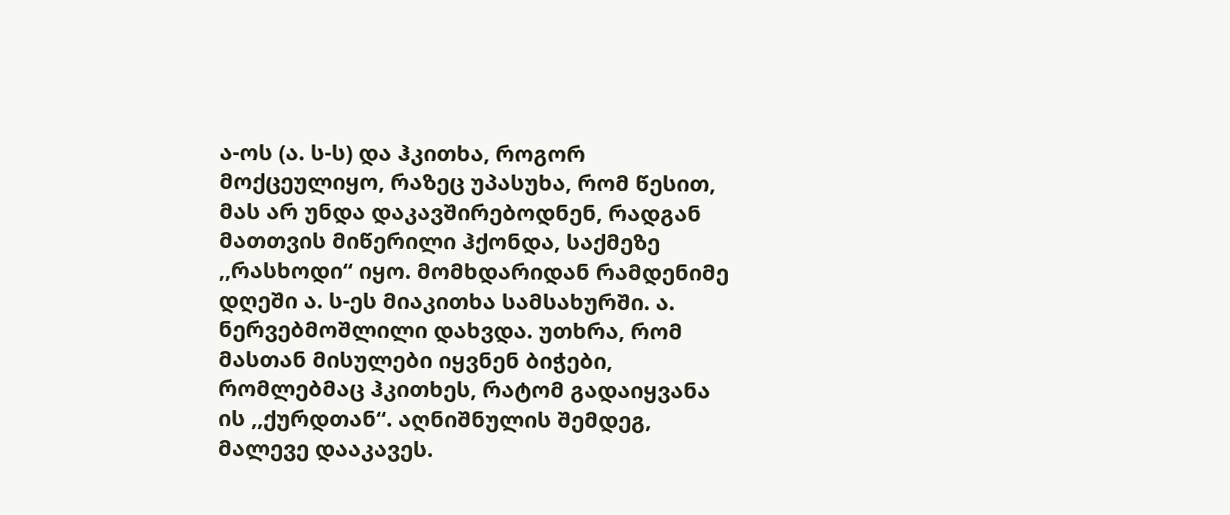ა-ოს (ა. ს-ს) და ჰკითხა, როგორ მოქცეულიყო, რაზეც უპასუხა, რომ წესით, მას არ უნდა დაკავშირებოდნენ, რადგან მათთვის მიწერილი ჰქონდა, საქმეზე ,,რასხოდი“ იყო. მომხდარიდან რამდენიმე დღეში ა. ს-ეს მიაკითხა სამსახურში. ა. ნერვებმოშლილი დახვდა. უთხრა, რომ მასთან მისულები იყვნენ ბიჭები, რომლებმაც ჰკითხეს, რატომ გადაიყვანა ის ,,ქურდთან“. აღნიშნულის შემდეგ, მალევე დააკავეს.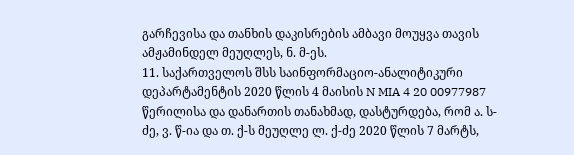გარჩევისა და თანხის დაკისრების ამბავი მოუყვა თავის ამჟამინდელ მეუღლეს, ნ. მ-ეს.
11. საქართველოს შსს საინფორმაციო-ანალიტიკური დეპარტამენტის 2020 წლის 4 მაისის N MIA 4 20 00977987 წერილისა და დანართის თანახმად, დასტურდება, რომ ა. ს-ძე, ვ. წ-ია და თ. ქ-ს მეუღლე ლ. ქ-ძე 2020 წლის 7 მარტს,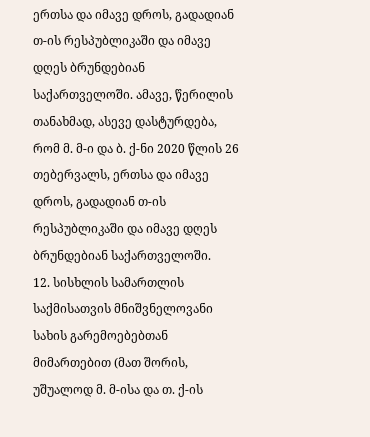ერთსა და იმავე დროს, გადადიან თ-ის რესპუბლიკაში და იმავე დღეს ბრუნდებიან საქართველოში. ამავე, წერილის თანახმად, ასევე დასტურდება, რომ მ. მ-ი და ბ. ქ-ნი 2020 წლის 26 თებერვალს, ერთსა და იმავე დროს, გადადიან თ-ის რესპუბლიკაში და იმავე დღეს ბრუნდებიან საქართველოში.
12. სისხლის სამართლის საქმისათვის მნიშვნელოვანი სახის გარემოებებთან მიმართებით (მათ შორის, უშუალოდ მ. მ-ისა და თ. ქ-ის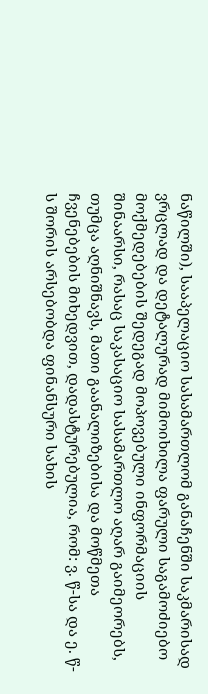ნაწილში), სააპელაციო სასამართლომ განაჩენში საკმარისად ვრცლად და დეტალურად მიმოიხილა ფარული საგამოძიებო მოქმედებების შედეგად მოპოვებული ინფორმაციის შინაარსი, რასაც საკასაციო სასამართლო აღარ გაიმეორებს, თუმცა აღნიშნავს, მათი გაანალიზებისა და მოწმეთა ჩვენებების მიხედვით, დადასტურებულია, რომ: ვ. წ-სა და ე. წ-ს შორის არსებობდა ფინანსური სახის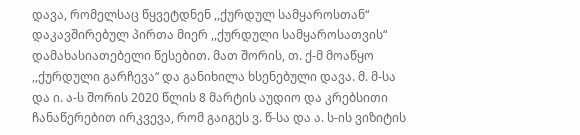დავა, რომელსაც წყვეტდნენ ,,ქურდულ სამყაროსთან“ დაკავშირებულ პირთა მიერ ,,ქურდული სამყაროსათვის“ დამახასიათებელი წესებით. მათ შორის, თ. ქ-მ მოაწყო ,,ქურდული გარჩევა“ და განიხილა ხსენებული დავა. მ. მ-სა და ი. ა-ს შორის 2020 წლის 8 მარტის აუდიო და კრებსითი ჩანაწერებით ირკვევა, რომ გაიგეს ვ. წ-სა და ა. ს-ის ვიზიტის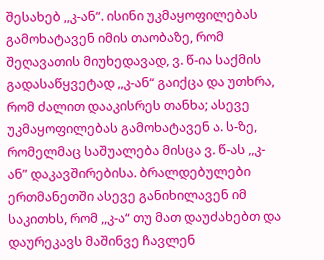შესახებ ,,კ-ან“. ისინი უკმაყოფილებას გამოხატავენ იმის თაობაზე, რომ შეღავათის მიუხედავად, ვ. წ-ია საქმის გადასაწყვეტად ,,კ-ან“ გაიქცა და უთხრა, რომ ძალით დააკისრეს თანხა; ასევე უკმაყოფილებას გამოხატავენ ა. ს-ზე, რომელმაც საშუალება მისცა ვ. წ-ას ,,კ-ან” დაკავშირებისა. ბრალდებულები ერთმანეთში ასევე განიხილავენ იმ საკითხს, რომ ,,კ-ა“ თუ მათ დაუძახებთ და დაურეკავს მაშინვე ჩავლენ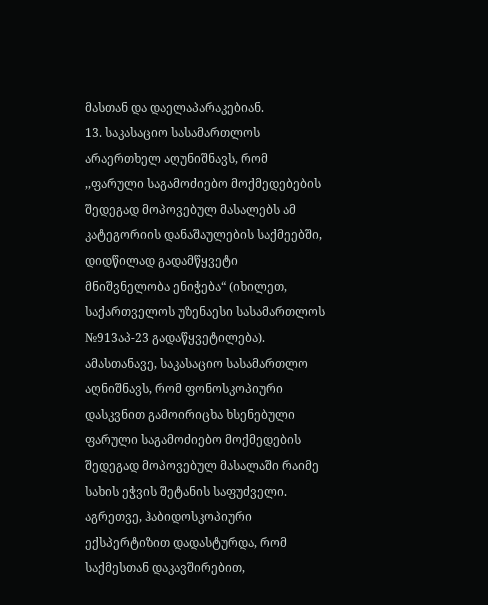მასთან და დაელაპარაკებიან.
13. საკასაციო სასამართლოს არაერთხელ აღუნიშნავს, რომ ,,ფარული საგამოძიებო მოქმედებების შედეგად მოპოვებულ მასალებს ამ კატეგორიის დანაშაულების საქმეებში, დიდწილად გადამწყვეტი მნიშვნელობა ენიჭება“ (იხილეთ, საქართველოს უზენაესი სასამართლოს №913აპ-23 გადაწყვეტილება). ამასთანავე, საკასაციო სასამართლო აღნიშნავს, რომ ფონოსკოპიური დასკვნით გამოირიცხა ხსენებული ფარული საგამოძიებო მოქმედების შედეგად მოპოვებულ მასალაში რაიმე სახის ეჭვის შეტანის საფუძველი. აგრეთვე, ჰაბიდოსკოპიური ექსპერტიზით დადასტურდა, რომ საქმესთან დაკავშირებით,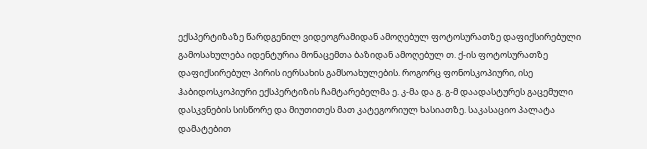ექსპერტიზაზე წარდგენილ ვიდეოგრამიდან ამოღებულ ფოტოსურათზე დაფიქსირებული გამოსახულება იდენტურია მონაცემთა ბაზიდან ამოღებულ თ. ქ-ის ფოტოსურათზე დაფიქსირებულ პირის იერსახის გამსოახულების. როგორც ფონოსკოპიური, ისე ჰაბიდოსკოპიური ექსპერტიზის ჩამტარებელმა ე. კ-მა და გ. გ-მ დაადასტურეს გაცემული დასკვნების სისწორე და მიუთითეს მათ კატეგორიულ ხასიათზე. საკასაციო პალატა დამატებით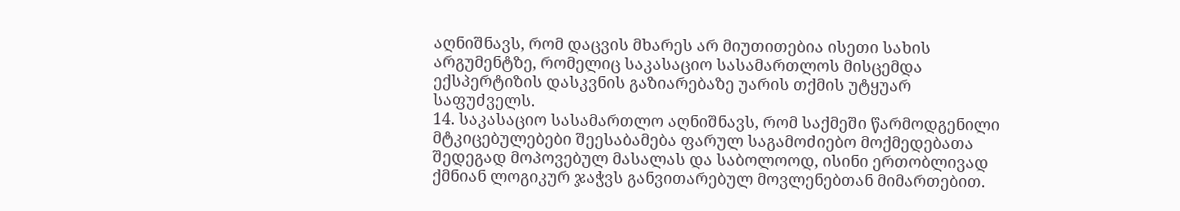აღნიშნავს, რომ დაცვის მხარეს არ მიუთითებია ისეთი სახის არგუმენტზე, რომელიც საკასაციო სასამართლოს მისცემდა ექსპერტიზის დასკვნის გაზიარებაზე უარის თქმის უტყუარ საფუძველს.
14. საკასაციო სასამართლო აღნიშნავს, რომ საქმეში წარმოდგენილი მტკიცებულებები შეესაბამება ფარულ საგამოძიებო მოქმედებათა შედეგად მოპოვებულ მასალას და საბოლოოდ, ისინი ერთობლივად ქმნიან ლოგიკურ ჯაჭვს განვითარებულ მოვლენებთან მიმართებით.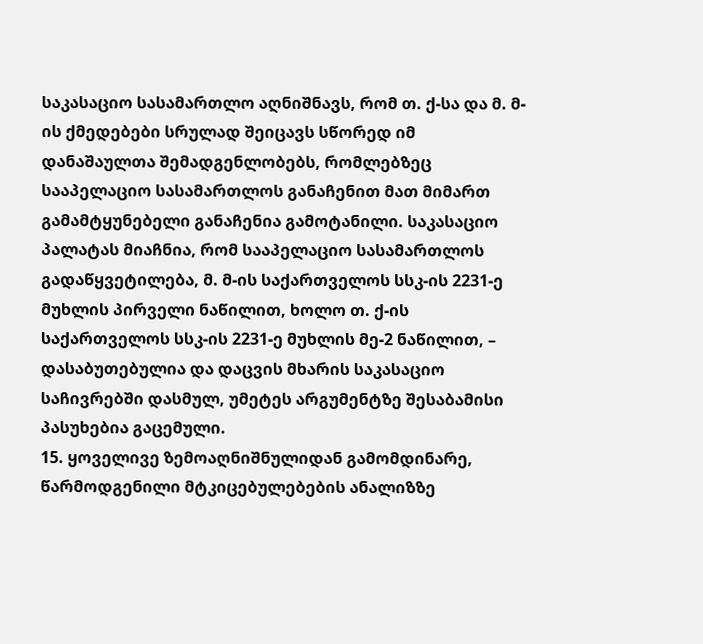საკასაციო სასამართლო აღნიშნავს, რომ თ. ქ-სა და მ. მ-ის ქმედებები სრულად შეიცავს სწორედ იმ დანაშაულთა შემადგენლობებს, რომლებზეც სააპელაციო სასამართლოს განაჩენით მათ მიმართ გამამტყუნებელი განაჩენია გამოტანილი. საკასაციო პალატას მიაჩნია, რომ სააპელაციო სასამართლოს გადაწყვეტილება, მ. მ-ის საქართველოს სსკ-ის 2231-ე მუხლის პირველი ნაწილით, ხოლო თ. ქ-ის საქართველოს სსკ-ის 2231-ე მუხლის მე-2 ნაწილით, – დასაბუთებულია და დაცვის მხარის საკასაციო საჩივრებში დასმულ, უმეტეს არგუმენტზე შესაბამისი პასუხებია გაცემული.
15. ყოველივე ზემოაღნიშნულიდან გამომდინარე, წარმოდგენილი მტკიცებულებების ანალიზზე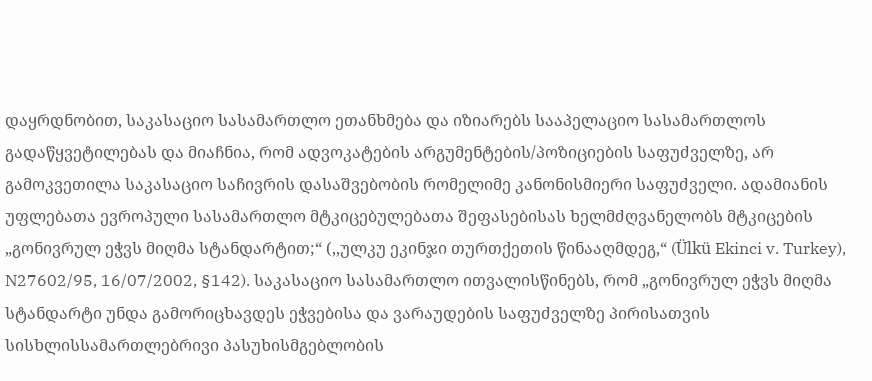დაყრდნობით, საკასაციო სასამართლო ეთანხმება და იზიარებს სააპელაციო სასამართლოს გადაწყვეტილებას და მიაჩნია, რომ ადვოკატების არგუმენტების/პოზიციების საფუძველზე, არ გამოკვეთილა საკასაციო საჩივრის დასაშვებობის რომელიმე კანონისმიერი საფუძველი. ადამიანის უფლებათა ევროპული სასამართლო მტკიცებულებათა შეფასებისას ხელმძღვანელობს მტკიცების „გონივრულ ეჭვს მიღმა სტანდარტით;“ (,,ულკუ ეკინჯი თურთქეთის წინააღმდეგ,“ (Ülkü Ekinci v. Turkey), N27602/95, 16/07/2002, §142). საკასაციო სასამართლო ითვალისწინებს, რომ „გონივრულ ეჭვს მიღმა სტანდარტი უნდა გამორიცხავდეს ეჭვებისა და ვარაუდების საფუძველზე პირისათვის სისხლისსამართლებრივი პასუხისმგებლობის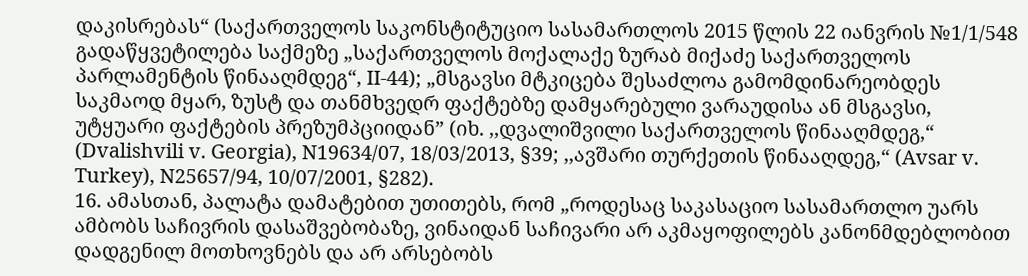დაკისრებას“ (საქართველოს საკონსტიტუციო სასამართლოს 2015 წლის 22 იანვრის №1/1/548 გადაწყვეტილება საქმეზე „საქართველოს მოქალაქე ზურაბ მიქაძე საქართველოს პარლამენტის წინააღმდეგ“, II-44); „მსგავსი მტკიცება შესაძლოა გამომდინარეობდეს საკმაოდ მყარ, ზუსტ და თანმხვედრ ფაქტებზე დამყარებული ვარაუდისა ან მსგავსი, უტყუარი ფაქტების პრეზუმპციიდან” (იხ. ,,დვალიშვილი საქართველოს წინააღმდეგ,“ (Dvalishvili v. Georgia), N19634/07, 18/03/2013, §39; ,,ავშარი თურქეთის წინააღდეგ,“ (Avsar v. Turkey), N25657/94, 10/07/2001, §282).
16. ამასთან, პალატა დამატებით უთითებს, რომ „როდესაც საკასაციო სასამართლო უარს ამბობს საჩივრის დასაშვებობაზე, ვინაიდან საჩივარი არ აკმაყოფილებს კანონმდებლობით დადგენილ მოთხოვნებს და არ არსებობს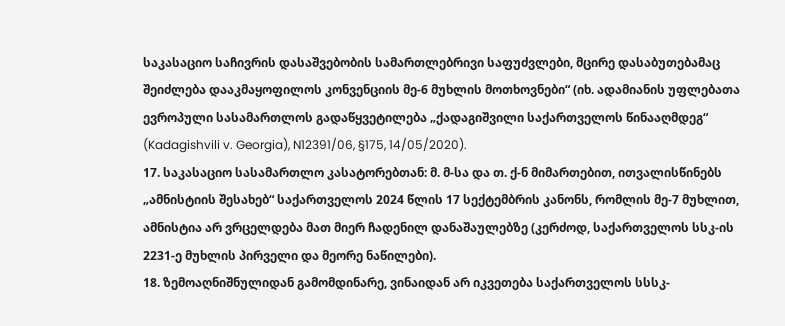საკასაციო საჩივრის დასაშვებობის სამართლებრივი საფუძვლები, მცირე დასაბუთებამაც შეიძლება დააკმაყოფილოს კონვენციის მე-6 მუხლის მოთხოვნები“ (იხ. ადამიანის უფლებათა ევროპული სასამართლოს გადაწყვეტილება „ქადაგიშვილი საქართველოს წინააღმდეგ“ (Kadagishvili v. Georgia), N12391/06, §175, 14/05/2020).
17. საკასაციო სასამართლო კასატორებთან: მ. მ-სა და თ. ქ-ნ მიმართებით, ითვალისწინებს „ამნისტიის შესახებ“ საქართველოს 2024 წლის 17 სექტემბრის კანონს, რომლის მე-7 მუხლით, ამნისტია არ ვრცელდება მათ მიერ ჩადენილ დანაშაულებზე (კერძოდ, საქართველოს სსკ-ის 2231-ე მუხლის პირველი და მეორე ნაწილები).
18. ზემოაღნიშნულიდან გამომდინარე, ვინაიდან არ იკვეთება საქართველოს სსსკ-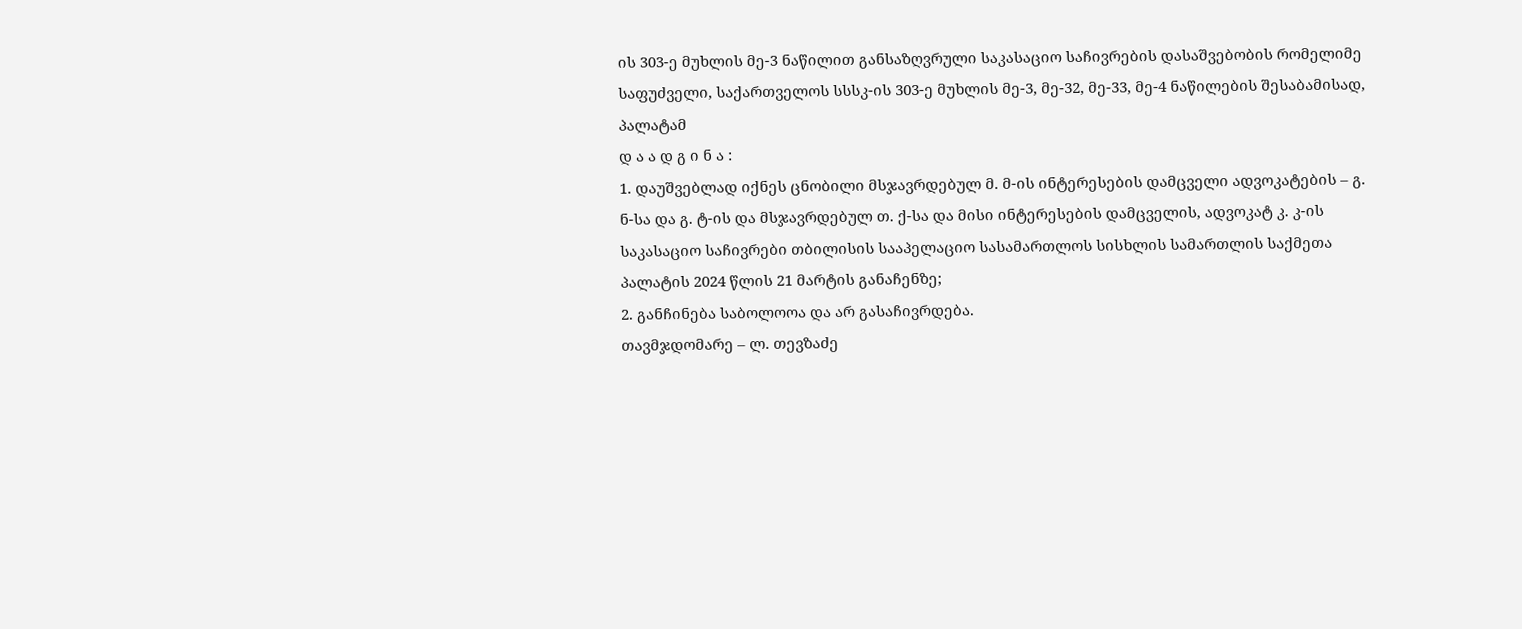ის 303-ე მუხლის მე-3 ნაწილით განსაზღვრული საკასაციო საჩივრების დასაშვებობის რომელიმე საფუძველი, საქართველოს სსსკ-ის 303-ე მუხლის მე-3, მე-32, მე-33, მე-4 ნაწილების შესაბამისად, პალატამ
დ ა ა დ გ ი ნ ა :
1. დაუშვებლად იქნეს ცნობილი მსჯავრდებულ მ. მ-ის ინტერესების დამცველი ადვოკატების – გ. ნ-სა და გ. ტ-ის და მსჯავრდებულ თ. ქ-სა და მისი ინტერესების დამცველის, ადვოკატ კ. კ-ის საკასაციო საჩივრები თბილისის სააპელაციო სასამართლოს სისხლის სამართლის საქმეთა პალატის 2024 წლის 21 მარტის განაჩენზე;
2. განჩინება საბოლოოა და არ გასაჩივრდება.
თავმჯდომარე – ლ. თევზაძე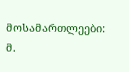მოსამართლეები: მ.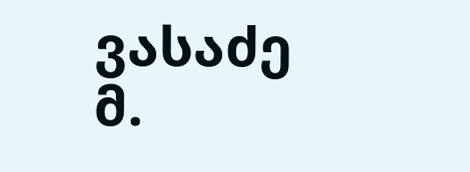ვასაძე
მ.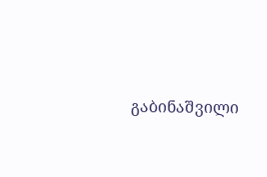გაბინაშვილი